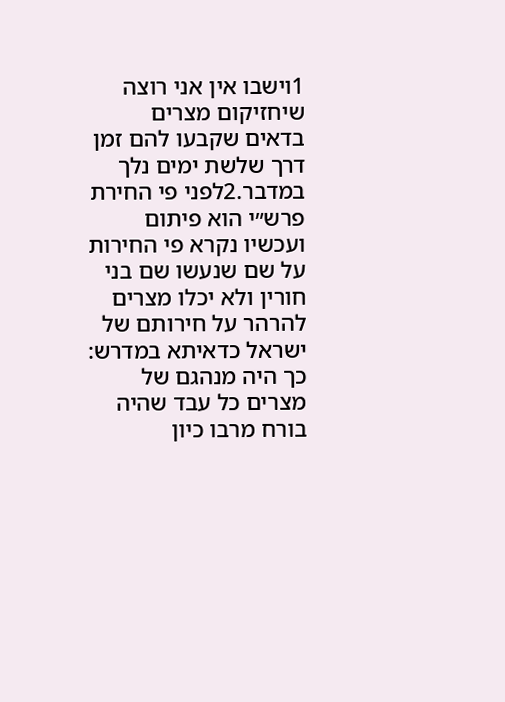1וישבו אין אני רוצה שיחזיקום מצרים בדאים שקבעו להם זמן דרך שלשת ימים נלך במדבר.2לפני פי החירת פרש״י הוא פיתום ועכשיו נקרא פי החירות על שם שנעשו שם בני חורין ולא יכלו מצרים להרהר על חירותם של ישראל כדאיתא במדרש: כך היה מנהגם של מצרים כל עבד שהיה בורח מרבו כיון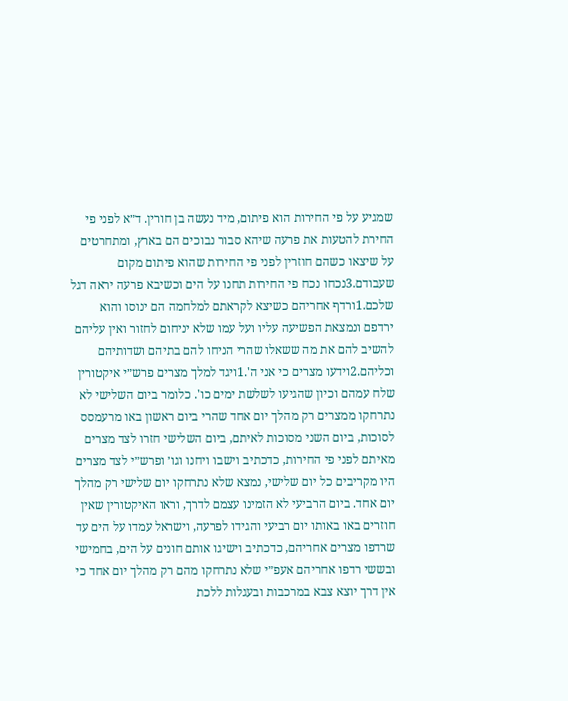שמגיע על פי החירות הוא פיתום, מיד נעשה בן חורין. ד״א לפני פי החירת להטעות את פרעה שיהא סבור נבוכים הם בארץ, ומתחרטים על שיצאו כשהם חוזרין לפני פי החירות שהוא פיתום מקום שעבודם.3נכחו נכח פי החירות תחנו על הים וכשיבא פרעה יראה דגל שלכם.1ורדף אחריהם כשיצא לקראתם למלחמה הם ינוסו והוא ירדפם ונמצאת הפשיעה עליו ועל עמו שלא יניחום לחזור ואין עליהם להשיב להם את מה ששאלו שהרי הניחו להם בתיהם ושדותיהם וכליהם.2וידעו מצרים כי אני ה'.1ויגד למלך מצרים פרש״י איקטורין שלח עמהם וכיון שהגיעו לשלשת ימים כו'. כלומר ביום השלישי לא נתרחקו ממצרים רק מהלך יום אחד שהרי ביום ראשון באו מרעמסס לסוכות, ביום השני מסוכות לאיתם, ביום השלישי חזרו לצד מצרים מאיתם לפני פי החירות, כדכתיב וישבו ויחנו וגו׳ ופרש״י לצד מצרים היו מקריבים כל יום שלישי, נמצא שלא נתרחקו יום שלישי רק מהלך יום אחד. ביום הרביעי לא הזמינו עצמם לדרך, וראו האיקטורין שאין חוזרים באו באותו יום רביעי והגידו לפרעה, וישראל עמדו על הים עד שרדפו מצרים אחריהם, כדכתיב וישיגו אותם חונים על הים, בחמישי ובששי רדפו אחריהם אעפ״י שלא נתרחקו מהם רק מהלך יום אחד כי אין דרך יוצא צבא במרכבות ובעגלות ללכת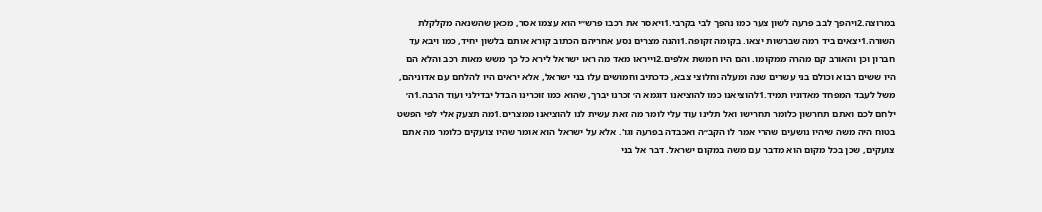במרוצה.2ויהפך לבב פרעה לשון צער כמו נהפך לבי בקרבי.1ויאסר את רכבו פרש״י הוא עצמו אסר, מכאן שהשנאה מקלקלת השורה.1יצאים ביד רמה שברשות יצאו. בקומה זקופה.1והנה מצרים נסע אחריהם הכתוב קורא אותם בלשון יחיד, כמו ויבא עד חברון וכן והאורב קם מהרה ממקומו. והם היו חמשת אלפים.2וייראו מאד מה ראו ישראל לירא כל כך משש מאות רכב והלא הם היו ששים רבוא וכולם בני עשרים שנה ומעלה וחלוצי צבא, כדכתיב וחמושים עלו בני ישראל, אלא יראים היו להלחם עם אדוניהם, משל לעבד המפחד מאדוניו תמיד.1להוציאנו כמו להוציאנו דוגמא ה׳ זכרנו יברך, שהוא כמו זוכרינו הבדל יבדילני ועוד הרבה.1ה׳ ילחם לכם ואתם תחרשון כלומר תחרישו ואל תלינו עוד עלי לומר מה זאת עשית לנו להוציאנו ממצרים.1מה תצעק אלי לפי הפשט בטוח היה משה שיהיו נושעים שהרי אמר לו הקב״ה ואכבדה בפרעה וגו'. אלא על ישראל הוא אומר שהיו צועקים כלומר מה אתם צועקים, שכן בכל מקום הוא מדבר עם משה במקום ישראל. דבר אל בני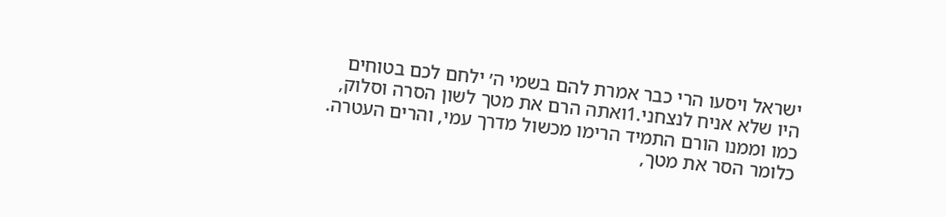ישראל ויסעו הרי כבר אמרת להם בשמי ה׳ ילחם לכם בטוחים היו שלא אניח לנצחני.1ואתה הרם את מטך לשון הסרה וסלוק, כמו וממנו הורם התמיד הרימו מכשול מדרך עמי, והרים העטרה. כלומר הסר את מטך,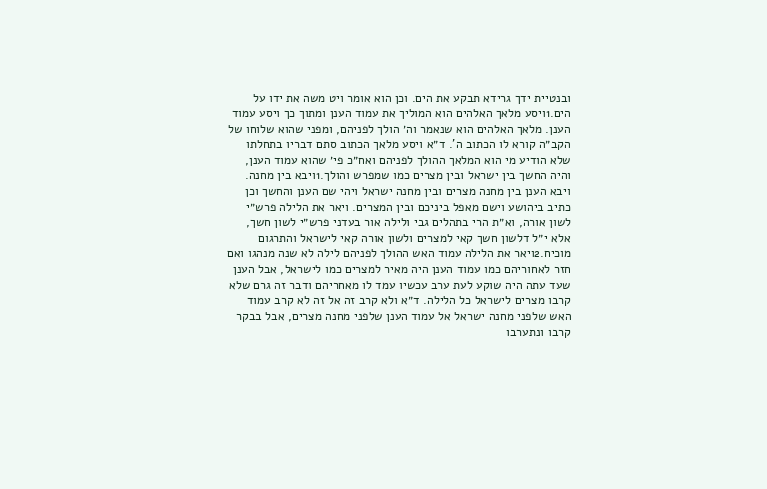ובנטיית ידך גרידא תבקע את הים. וכן הוא אומר ויט משה את ידו על הים.1ויסע מלאך האלהים הוא המוליך את עמוד הענן ומתוך כך ויסע עמוד הענן. מלאך האלהים הוא שנאמר וה׳ הולך לפניהם, ומפני שהוא שלוחו של הקב״ה קורא לו הכתוב ה'. ד״א ויסע מלאך הכתוב סתם דבריו בתחלתו שלא הודיע מי הוא המלאך ההולך לפניהם ואח״כ פי׳ שהוא עמוד הענן, והיה החשך בין ישראל ובין מצרים כמו שמפרש והולך.1ויבא בין מחנה. ויבא הענן בין מחנה מצרים ובין מחנה ישראל ויהי שם הענן והחשך וכן כתיב ביהושע וישם מאפל ביניכם ובין המצרים. ויאר את הלילה פרש״י לשון אורה, וא״ת הרי בתהלים גבי ולילה אור בעדני פרש״י לשון חשך, אלא י״ל דלשון חשך קאי למצרים ולשון אורה קאי לישראל והתרגום מוכיח.2ויאר את הלילה עמוד האש ההולך לפניהם לילה לא שנה מנהגו ואם חזר לאחוריהם כמו עמוד הענן היה מאיר למצרים כמו לישראל, אבל הענן שעד עתה היה שוקע לעת ערב עכשיו עמד לו מאחריהם ודבר זה גרם שלא קרבו מצרים לישראל כל הלילה. ד״א ולא קרב זה אל זה לא קרב עמוד האש שלפני מחנה ישראל אל עמוד הענן שלפני מחנה מצרים, אבל בבקר קרבו ונתערבו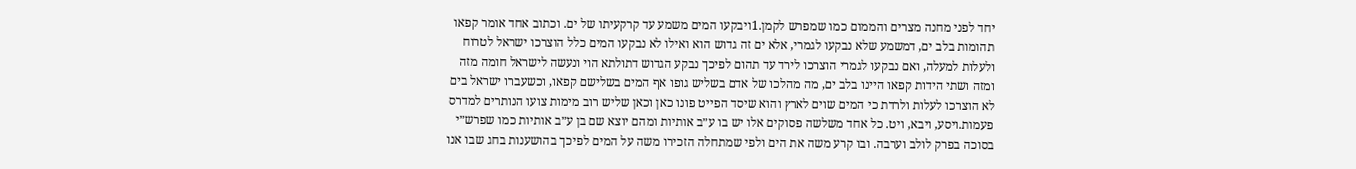יחד לפני מחנה מצרים והממום כמו שמפרש לקמן.1ויבקעו המים משמע עד קרקעיתו של ים. וכתוב אחד אומר קפאו תהומות בלב ים, דמשמע שלא נבקעו לגמרי, אלא ים זה גדוש הוא ואילו לא נבקעו המים כלל הוצרכו ישראל לטרוח ולעלות למעלה, ואם נבקעו לגמרי הוצרכו לירד עד תהום לפיכך נבקע הגדוש דתולתא הוי ונעשה לישראל חומה מזה ומזה ושתי הידות קפאו היינו בלב ים, מה מהלכו של אדם בשליש גופו אף המים בשלישם קפאו, וכשעברו ישראל בים לא הוצרכו לעלות ולרדת כי המים שוים לארץ והוא שיסד הפייט פונו כאן וכאן שליש רוב מימות צועו הנותרים למדרס פעמות.ויסע, ויבא, ויט. כל אחד משלשה פסוקים אלו יש בו ע״ב אותיות ומהם יוצא שם בן ע״ב אותיות כמו שפרש״י בסוכה בפרק לולב וערבה. ובו קרע משה את הים ולפי שמתחלה הזכירו משה על המים לפיכך בהושענות בחג שבו אנו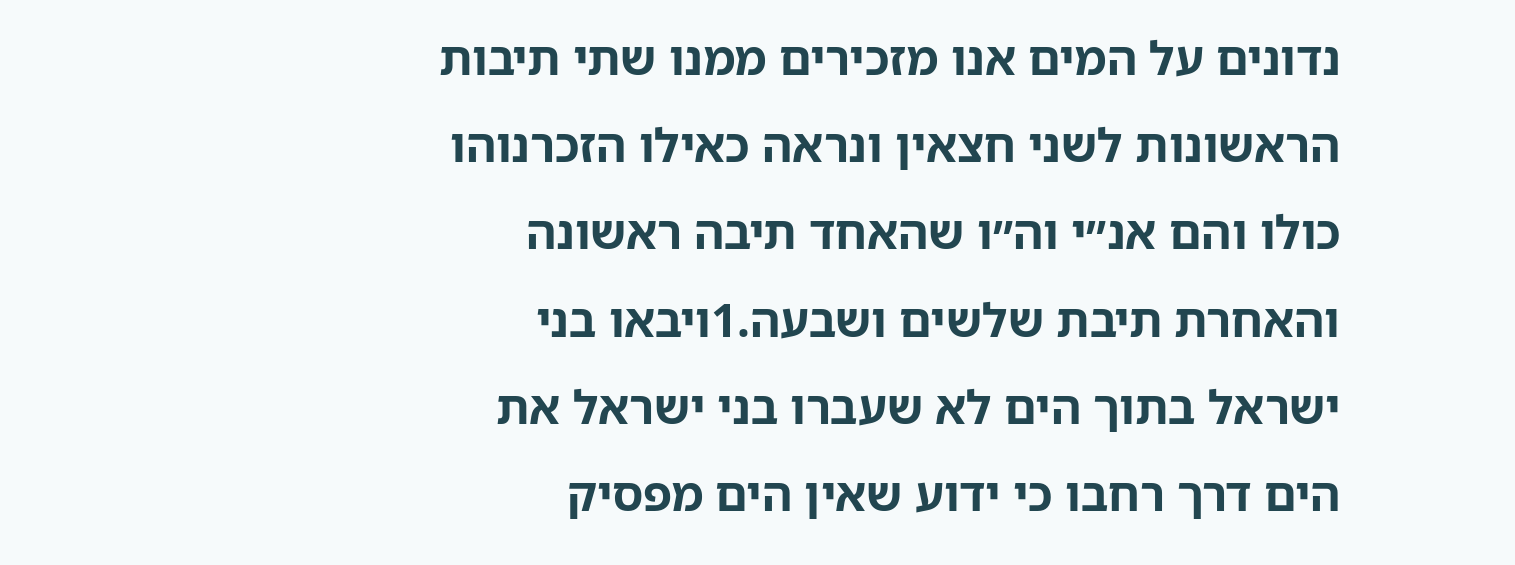נדונים על המים אנו מזכירים ממנו שתי תיבות הראשונות לשני חצאין ונראה כאילו הזכרנוהו כולו והם אנ״י וה״ו שהאחד תיבה ראשונה והאחרת תיבת שלשים ושבעה.1ויבאו בני ישראל בתוך הים לא שעברו בני ישראל את הים דרך רחבו כי ידוע שאין הים מפסיק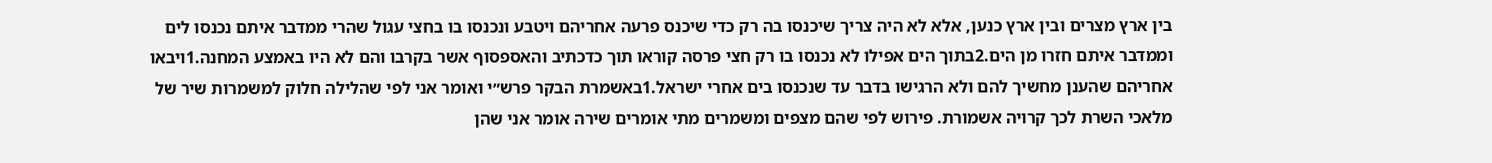בין ארץ מצרים ובין ארץ כנען, אלא לא היה צריך שיכנסו בה רק כדי שיכנס פרעה אחריהם ויטבע ונכנסו בו בחצי עגול שהרי ממדבר איתם נכנסו לים וממדבר איתם חזרו מן הים.2בתוך הים אפילו לא נכנסו בו רק חצי פרסה קוראו תוך כדכתיב והאספסוף אשר בקרבו והם לא היו באמצע המחנה.1ויבאו אחריהם שהענן מחשיך להם ולא הרגישו בדבר עד שנכנסו בים אחרי ישראל.1באשמרת הבקר פרש״י ואומר אני לפי שהלילה חלוק למשמרות שיר של מלאכי השרת לכך קרויה אשמורת. פירוש לפי שהם מצפים ומשמרים מתי אומרים שירה אומר אני שהן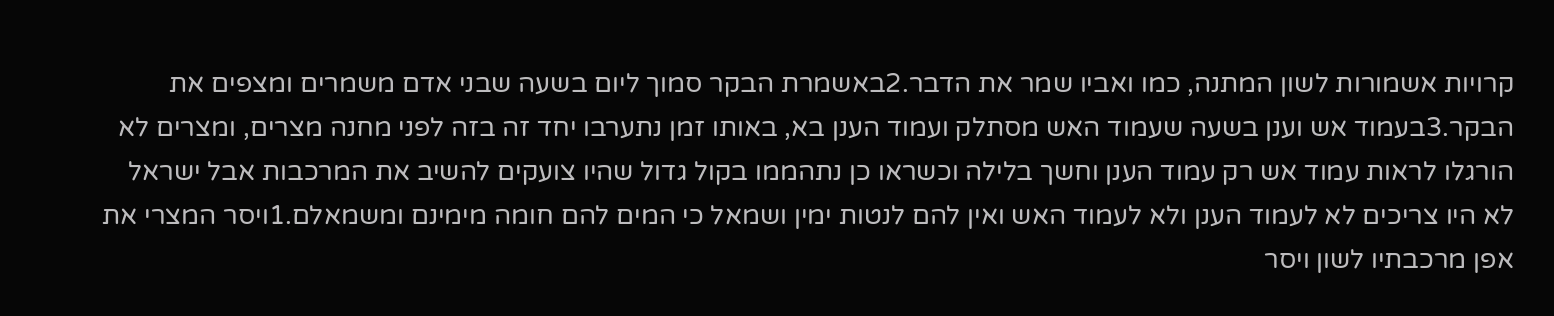קרויות אשמורות לשון המתנה, כמו ואביו שמר את הדבר.2באשמרת הבקר סמוך ליום בשעה שבני אדם משמרים ומצפים את הבקר.3בעמוד אש וענן בשעה שעמוד האש מסתלק ועמוד הענן בא, באותו זמן נתערבו יחד זה בזה לפני מחנה מצרים, ומצרים לא הורגלו לראות עמוד אש רק עמוד הענן וחשך בלילה וכשראו כן נתהממו בקול גדול שהיו צועקים להשיב את המרכבות אבל ישראל לא היו צריכים לא לעמוד הענן ולא לעמוד האש ואין להם לנטות ימין ושמאל כי המים להם חומה מימינם ומשמאלם.1ויסר המצרי את אפן מרכבתיו לשון ויסר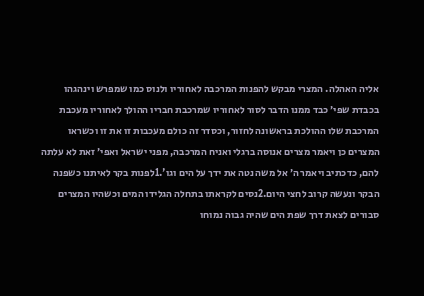אליה האהלה. המצרי מבקש להפנות המרכבה לאחוריו ולנוס כמו שמפרש וינהגהו בכבדת שפי׳ כבד ממנו הדבר לסור לאחוריו שמרכבת חבריו ההולך לאחוריו מעכבת המרכבת שלו ההולכת בראשונה לחזור, וכסדר זה כולם מעכבות זו את זו וכשראו המצרים כן ויאמר מצרים אנוסה ברגלי ואניח המרכבה, מפני ישראל ואפי׳ זאת לא עלתה להם, כדכתיב ויאמר ה׳ אל משה נטה את ידך על הים וגו'.1לפנות בקר לאיתנו כשפנה הבקר ונעשה קרוב לחצי היום.2נסים לקראתו בתחלה הגלידו המים וכשהיו המצרים סבורים לצאת דרך שפת הים שהיה גבוה נמוחו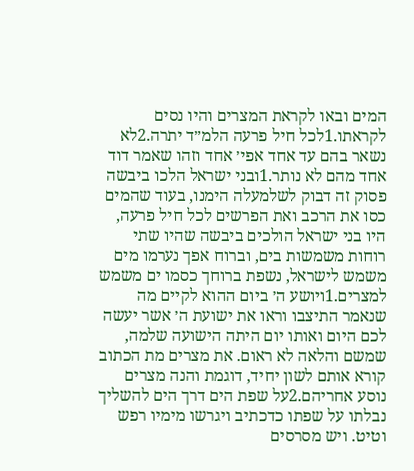המים ובאו לקראת המצרים והיו נסים לקראתו.1לכל חיל פרעה הלמ״ד יתרה.2לא נשאר בהם עד אחד אפי׳ אחד וזהו שאמר דוד אחד מהם לא נותר.1ובני ישראל הלכו ביבשה פסוק זה דבוק לשלמעלה הימנו, בעוד שהמים כסו את הרכב ואת הפרשים לכל חיל פרעה, היו בני ישראל הולכים ביבשה שהיו שתי רוחות משמשות בים, וברוח אפך נערמו מים משמש לישראל, נשפת ברוחך כסמו ים משמש למצרים.1ויושע ה׳ ביום ההוא לקיים מה שנאמר התיצבו וראו את ישועת ה׳ אשר יעשה לכם היום ואותו יום היתה הישועה שלמה, שמשם והלאה לא ראום. את מצרים מת הכתוב קורא אותם לשון יחיד, דוגמת והנה מצרים נוסע אחריהם.2על שפת הים דרך הים להשליך נבלתו על שפתו כדכתיב ויגרשו מימיו רפש וטיט. ויש מסרסים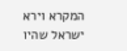המקרא וירא ישראל שהיו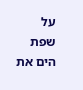על שפת הים את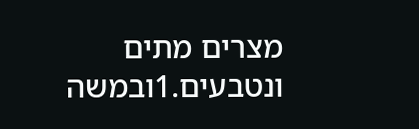מצרים מתים ונטבעים.1ובמשה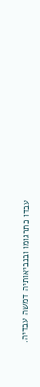עבדו כתרגומו ובנביאותיה דמשה עבדיה.